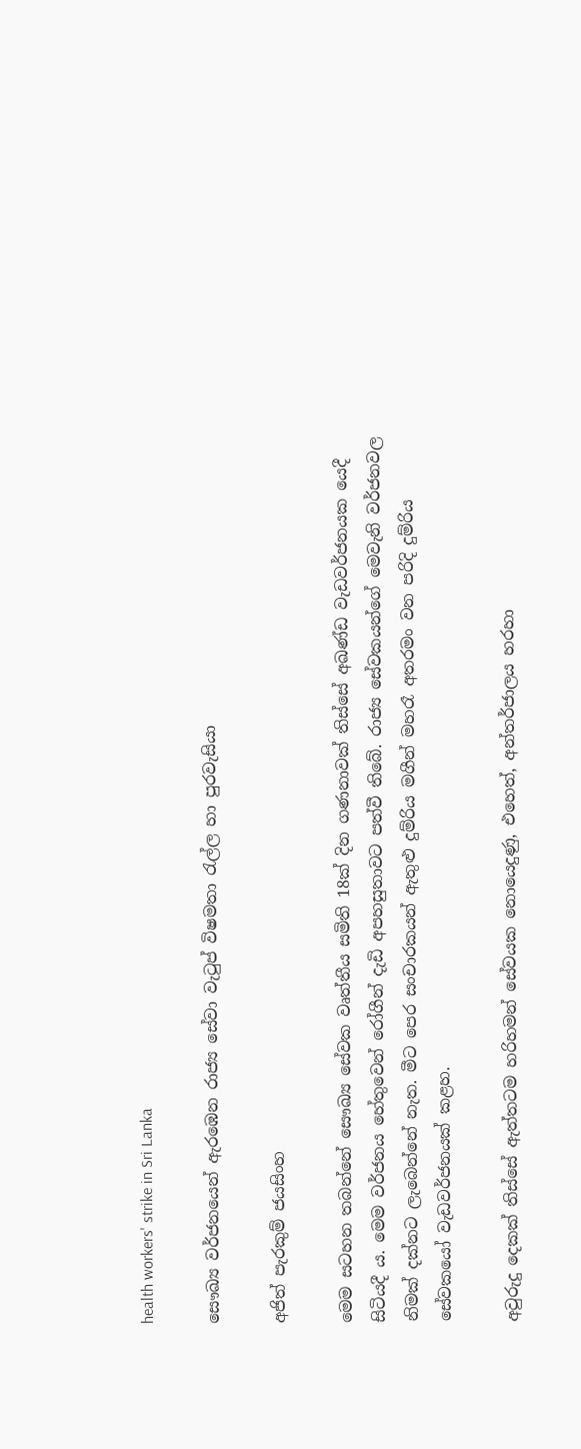health workers' strike in Sri Lanka

සෞඛ්‍ය වර්ජනයෙන් ඇරඹෙන රාජ්‍ය සේවා වැටුප් විෂමතා රැල්ල හා පුරවැසියා

අජිත් පැරකුම් ජයසිංහ

මෙම සටහන තබන්නේ සෞඛ්‍ය සේවක වෘත්තීය සමිති 18ක් දින ගණනාවක් තිස්සේ අඛණ්ඩ වැඩවර්ජනයක යෙදී සිටියදී ය. මෙම වර්ජනය හේතුවෙන් රෝගීන් දැඩි අපහසුතාවට පත්වී තිබේ. රාජ්‍ය සේවකයන්ගේ මෙවැනි වර්ජනවල නිමක් දක්නට ලැබෙන්නේ නැත. මීට පෙර සංචාරකයන් ඇතුළු දුම්රිය මගීන් මහරෑ අතරමං වන පරිදි දුම්රිය සේවකයෝ වැඩවර්ජනයක් කළහ.

අවුරුදු දෙකක් තිස්සේ ඇත්තටම හරිහමන් සේවයක නොයෙදුණු, එහෙත්, අන්තර්ජාලය හරහා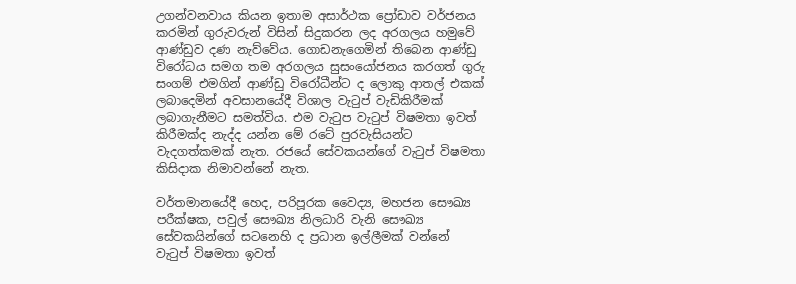උගන්වනවාය කියන ඉතාම අසාර්ථක ප්‍රෝඩාව වර්ජනය කරමින් ගුරුවරුන් විසින් සිදුකරන ලද අරගලය හමුවේ ආණ්ඩුව දණ නැව්වේය. ගොඩනැගෙමින් තිබෙන ආණ්ඩු විරෝධය සමග තම අරගලය සුසංයෝජනය කරගත් ගුරු සංගම් එමගින් ආණ්ඩු විරෝධීන්ට ද ලොකු ආතල් එකක් ලබාදෙමින් අවසානයේදී විශාල වැටුප් වැඩිකිරීමක් ලබාගැනීමට සමත්විය. එම වැටුප වැටුප් විෂමතා ඉවත් කිරීමක්ද නැද්ද යන්න මේ රටේ පුරවැසියන්ට වැදගත්කමක් නැත. රජයේ සේවකයන්ගේ වැටුප් විෂමතා කිසිදාක නිමාවන්නේ නැත.

වර්තමානයේදී හෙද, පරිපූරක වෛද්‍ය, මහජන සෞඛ්‍ය පරීක්ෂක, පවුල් සෞඛ්‍ය නිලධාරි වැනි සෞඛ්‍ය සේවකයින්ගේ සටනෙහි ද ප්‍රධාන ඉල්ලීමක් වන්නේ වැටුප් විෂමතා ඉවත්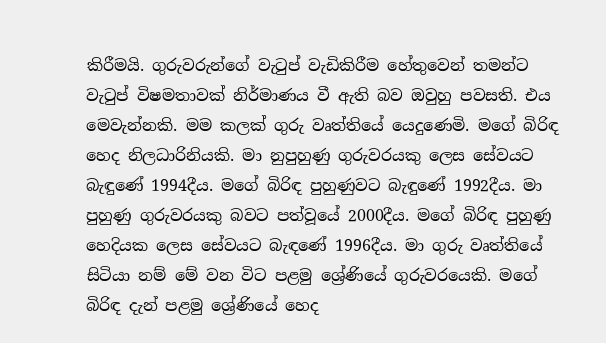කිරීමයි. ගුරුවරුන්ගේ වැටුප් වැඩිකිරීම හේතුවෙන් තමන්ට වැටුප් විෂමතාවක් නිර්මාණය වී ඇති බව ඔවුහු පවසති. එය මෙවැන්නකි. මම කලක් ගුරු වෘත්තියේ යෙදුණෙමි. මගේ බිරිඳ හෙද නිලධාරිනියකි. මා නුපුහුණු ගුරුවරයකු ලෙස සේවයට බැඳුණේ 1994දීය. මගේ බිරිඳ පුහුණුවට බැඳුණේ 1992දීය. මා පුහුණු ගුරුවරයකු බවට පත්වූයේ 2000දීය. මගේ බිරිඳ පුහුණු හෙදියක ලෙස සේවයට බැඳණේ 1996දීය. මා ගුරු වෘත්තියේ සිටියා නම් මේ වන විට පළමු ශ්‍රේණියේ ගුරුවරයෙකි. මගේ බිරිඳ දැන් පළමු ශ්‍රේණියේ හෙද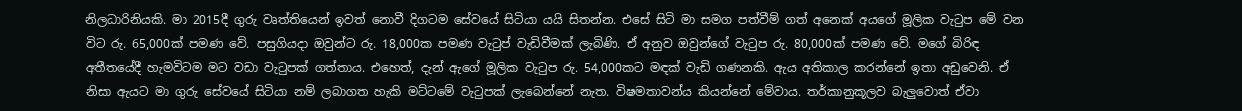නිලධාරිනියකි. මා 2015දී ගුරු වෘත්තියෙන් ඉවත් නොවී දිගටම සේවයේ සිටියා යයි සිතන්න. එසේ සිටි මා සමග පත්වීම් ගත් අනෙක් අයගේ මූලික වැටුප මේ වන විට රු. 65,000ක් පමණ වේ. පසුගියදා ඔවුන්ට රු. 18,000ක පමණ වැටුප් වැඩිවීමක් ලැබිණි. ඒ අනුව ඔවුන්ගේ වැටුප රු. 80,000ක් පමණ වේ. මගේ බිරිඳ අතීතයේදී හැමවිටම මට වඩා වැටුපක් ගත්තාය. එහෙත්, දැන් ඇගේ මූලික වැටුප රු. 54,000කට මඳක් වැඩි ගණනකි. ඇය අතිකාල කරන්නේ ඉතා අඩුවෙනි. ඒ නිසා ඇයට මා ගුරු සේවයේ සිටියා නම් ලබාගත හැකි මට්ටමේ වැටුපක් ලැබෙන්නේ නැත. විෂමතාවන්ය කියන්නේ මේවාය. තර්කානුකූලව බැලුවොත් ඒවා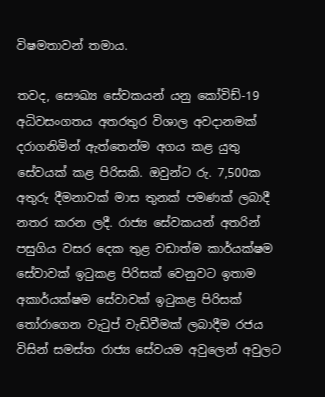විෂමතාවන් තමාය.

තවද, සෞඛ්‍ය සේවකයන් යනු කෝවිඩ්-19 අධිවසංගතය අතරතුර විශාල අවදානමක් දරාගනිමින් ඇත්තෙන්ම අගය කළ යුතු සේවයක් කළ පිරිසකි. ඔවුන්ට රු. 7,500ක අතුරු දීමනාවක් මාස තුනක් පමණක් ලබාදී නතර කරන ලදී. රාජ්‍ය සේවකයන් අතරින් පසුගිය වසර දෙක තුළ වඩාත්ම කාර්යක්ෂම සේවාවක් ඉටුකළ පිරිසක් වෙනුවට ඉතාම අකාර්යක්ෂම සේවාවක් ඉටුකළ පිරිසක් තෝරාගෙන වැටුප් වැඩිවීමක් ලබාදීම රජය විසින් සමස්ත රාජ්‍ය සේවයම අවුලෙන් අවුලට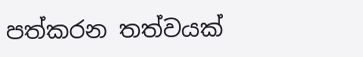පත්කරන තත්වයක්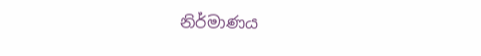නිර්මාණය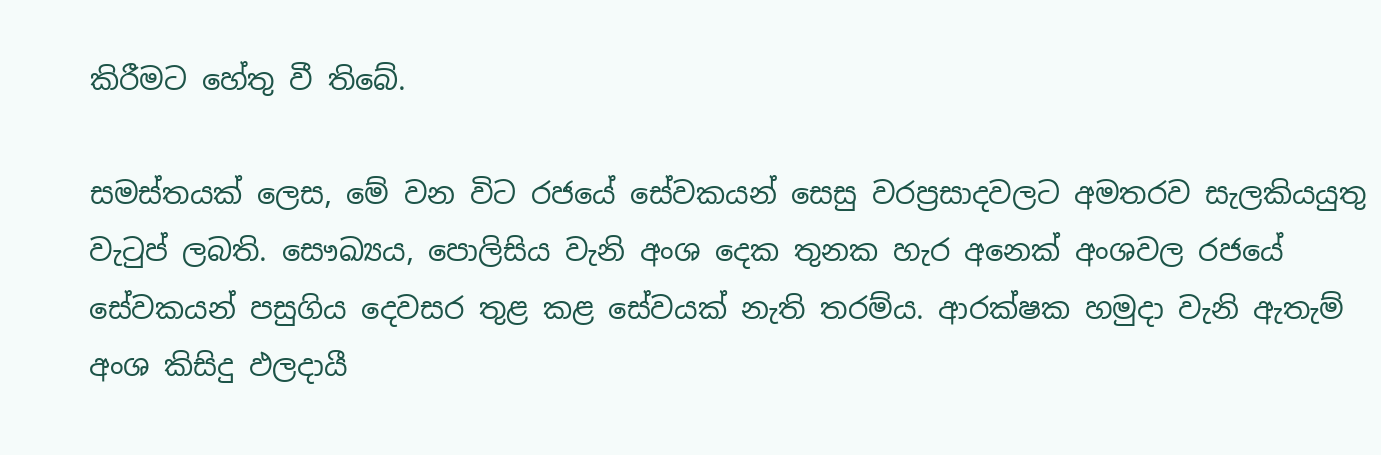කිරීමට හේතු වී තිබේ.

සමස්තයක් ලෙස, මේ වන විට රජයේ සේවකයන් සෙසු වරප්‍රසාදවලට අමතරව සැලකියයුතු වැටුප් ලබති. සෞඛ්‍යය, පොලිසිය වැනි අංශ දෙක තුනක හැර අනෙක් අංශවල රජයේ සේවකයන් පසුගිය දෙවසර තුළ කළ සේවයක් නැති තරම්ය. ආරක්ෂක හමුදා වැනි ඇතැම් අංශ කිසිදු ඵලදායී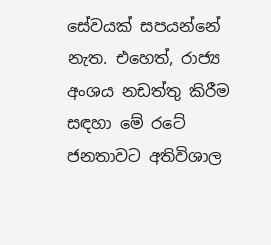සේවයක් සපයන්නේ නැත. එහෙත්, රාජ්‍ය අංශය නඩත්තු කිරීම සඳහා මේ රටේ ජනතාවට අතිවිශාල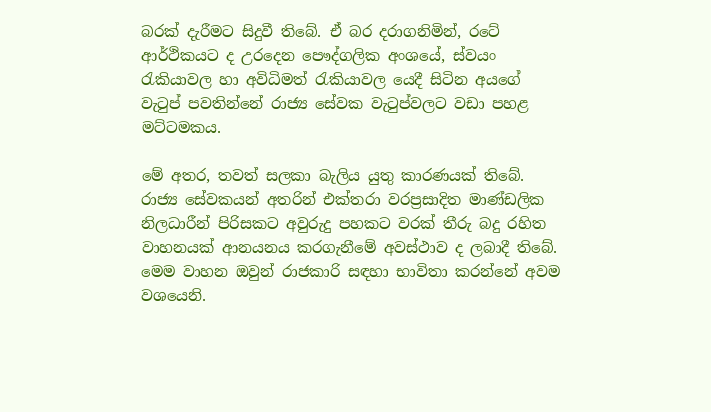බරක් දැරීමට සිදුවී තිබේ. ඒ බර දරාගනිමින්, රටේ ආර්ථිකයට ද උරදෙන පෞද්ගලික අංශයේ, ස්වයං රැකියාවල හා අවිධිමත් රැකියාවල යෙදී සිටින අයගේ වැටුප් පවතින්නේ රාජ්‍ය සේවක වැටුප්වලට වඩා පහළ මට්ටමකය.

මේ අතර, තවත් සලකා බැලිය යුතු කාරණයක් තිබේ. රාජ්‍ය සේවකයන් අතරින් එක්තරා වරප්‍රසාදිත මාණ්ඩලික නිලධාරීන් පිරිසකට අවුරුදු පහකට වරක් තීරු බදු රහිත වාහනයක් ආනයනය කරගැනීමේ අවස්ථාව ද ලබාදී තිබේ. මෙම වාහන ඔවුන් රාජකාරි සඳහා භාවිතා කරන්නේ අවම වශයෙනි.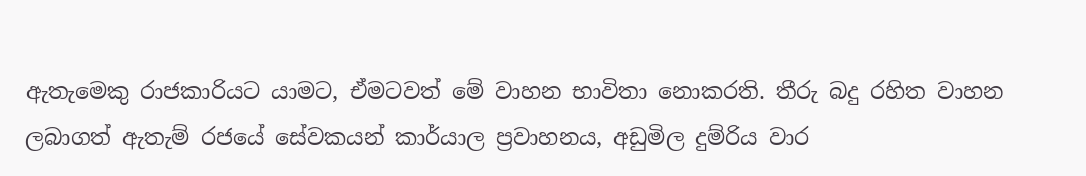ඇතැමෙකු රාජකාරියට යාමට, ඒමටවත් මේ වාහන භාවිතා නොකරති. තීරු බදු රහිත වාහන ලබාගත් ඇතැම් රජයේ සේවකයන් කාර්යාල ප්‍රවාහනය, අඩුමිල දුම්රිය වාර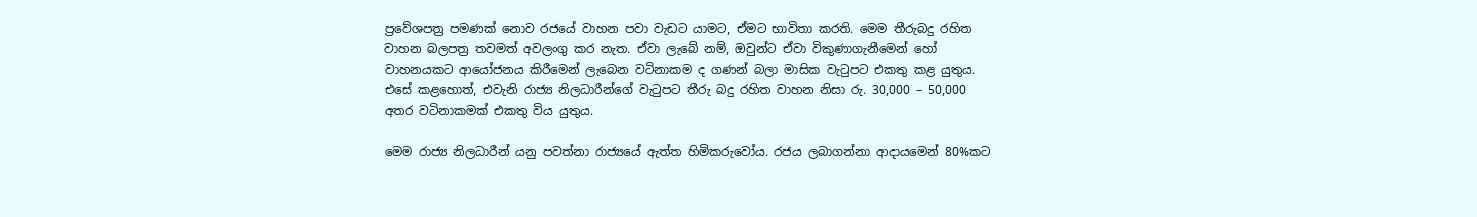ප්‍රවේශපත්‍ර පමණක් නොව රජයේ වාහන පවා වැඩට යාමට, ඒමට භාවිතා කරති. මෙම තීරුබදු රහිත වාහන බලපත්‍ර තවමත් අවලංගු කර නැත. ඒවා ලැබේ නම්, ඔවුන්ට ඒවා විකුණාගැනීමෙන් හෝ වාහනයකට ආයෝජනය කිරීමෙන් ලැබෙන වටිනාකම ද ගණන් බලා මාසික වැටුපට එකතු කළ යුතුය. එසේ කළහොත්, එවැනි රාජ්‍ය නිලධාරීන්ගේ වැටුපට තීරු බදු රහිත වාහන නිසා රු. 30,000 – 50,000 අතර වටිනාකමක් එකතු විය යුතුය.

මෙම රාජ්‍ය නිලධාරීන් යනු පවත්නා රාජ්‍යයේ ඇත්ත හිමිකරුවෝය. රජය ලබාගන්නා ආදායමෙන් 80%කට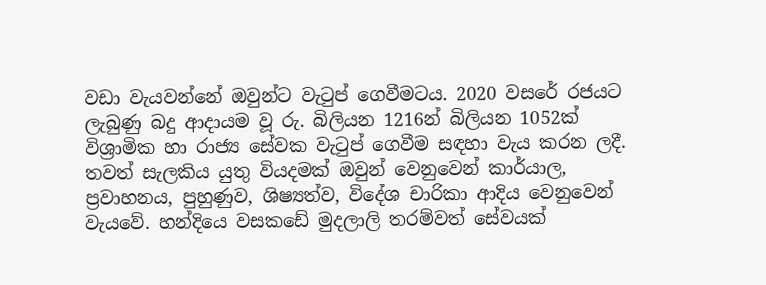වඩා වැයවන්නේ ඔවුන්ට වැටුප් ගෙවීමටය. 2020 වසරේ රජයට ලැබුණු බදු ආදායම වූ රු. බිලියන 1216න් බිලියන 1052ක් විශ්‍රාමික හා රාජ්‍ය සේවක වැටුප් ගෙවීම සඳහා වැය කරන ලදී. තවත් සැලකිය යුතු වියදමක් ඔවුන් වෙනුවෙන් කාර්යාල, ප්‍රවාහනය, පුහුණුව, ශිෂ්‍යත්ව, විදේශ චාරිකා ආදිය වෙනුවෙන් වැයවේ. හන්දියෙ වසකඩේ මුදලාලි තරම්වත් සේවයක්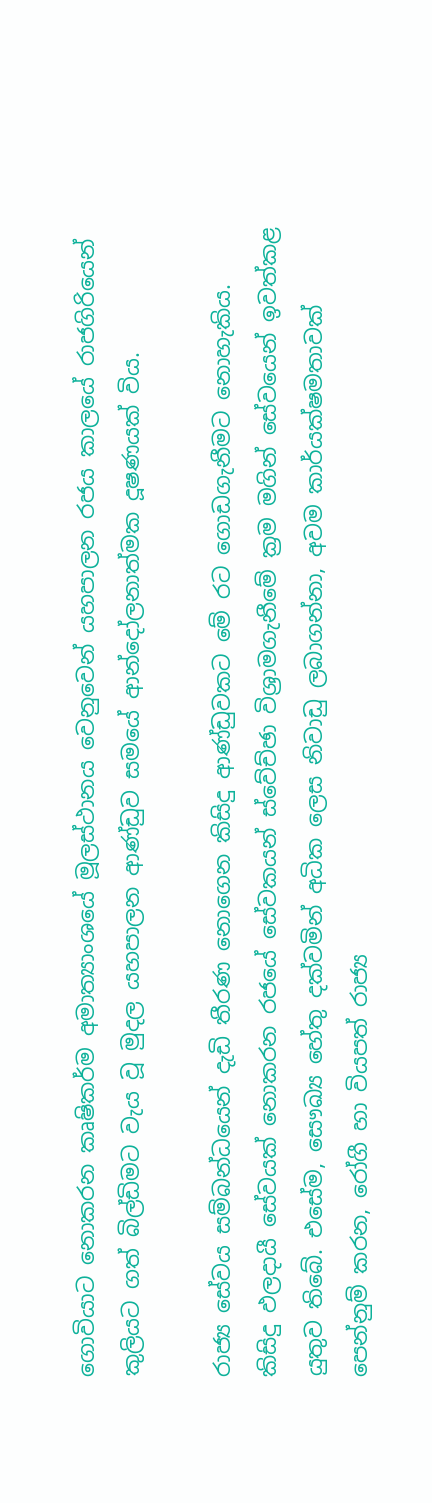ගොවියාට නොකරන කෘෂිකර්ම අමාත්‍යාංශයේ මූලස්ථානය වෙනුවෙන් යහපාලන රජය කාලයේ රාජගිරියෙන් කුලියට ගත් බිල්ඩිමට වැය වූ මුදල යහපාලන ආණ්ඩුව සමයේ ආන්දෝලනාත්මක දූෂණයක් විය.

රාජ්‍ය සේවය සම්බන්ධයෙන් දැඩි තීරණ නොගෙන කිසිදු ආණ්ඩුවකට මේ රට ගොඩගැනීමට නොහැකිය. කිසිදු ඵලදායී සේවයක් නොකරන රජයේ සේවකයන් ස්වේච්ඡා විශ්‍රාමගැනීමේ ක්‍රම මගින් සේවයෙන් ඉවත්කළ යුතුව තිබේ. එසේම, සෞඛ්‍ය හේතු දක්වමින් අධික ලෙස නිවාඩු ලබාගන්නා, අවම කාර්යක්ෂමතාවක් පෙන්නුම් කරන, රෝගී හා වියපත් රාජ්‍ය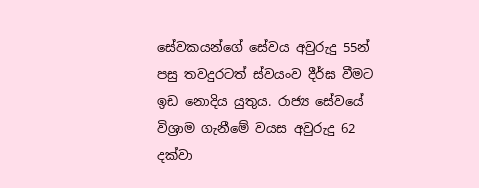සේවකයන්ගේ සේවය අවුරුදු 55න් පසු තවදුරටත් ස්වයංව දීර්ඝ වීමට ඉඩ නොදිය යුතුය. රාජ්‍ය සේවයේ විශ්‍රාම ගැනීමේ වයස අවුරුදු 62 දක්වා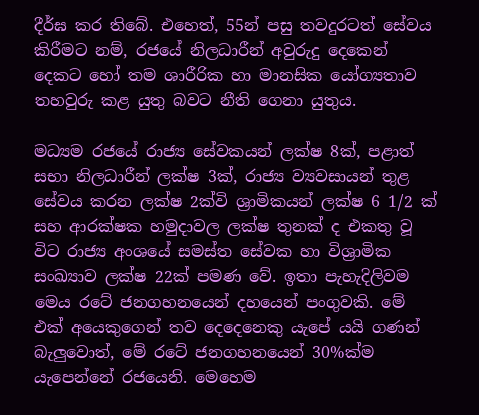දීර්ඝ කර තිබේ. එහෙත්, 55න් පසු තවදුරටත් සේවය කිරීමට නම්, රජයේ නිලධාරීන් අවුරුදු දෙකෙන් දෙකට හෝ තම ශාරීරික හා මානසික යෝග්‍යතාව තහවුරු කළ යුතු බවට නීති ගෙනා යුතුය.

මධ්‍යම රජයේ රාජ්‍ය සේවකයන් ලක්ෂ 8ක්, පළාත් සභා නිලධාරීන් ලක්ෂ 3ක්, රාජ්‍ය ව්‍යවසායන් තුළ සේවය කරන ලක්ෂ 2ක්වි ශ්‍රාමිකයන් ලක්ෂ 6 1/2 ක් සහ ආරක්ෂක හමුදාවල ලක්ෂ තුනක් ද එකතු වූ විට රාජ්‍ය අංශයේ සමස්ත සේවක හා විශ්‍රාමික සංඛ්‍යාව ලක්ෂ 22ක් පමණ වේ. ඉතා පැහැදිලිවම මෙය රටේ ජනගහනයෙන් දහයෙන් පංගුවකි. මේ එක් අයෙකුගෙන් තව දෙදෙනෙකු යැපේ යයි ගණන් බැලුවොත්, මේ රටේ ජනගහනයෙන් 30%ක්ම යැපෙන්නේ රජයෙනි. මෙහෙම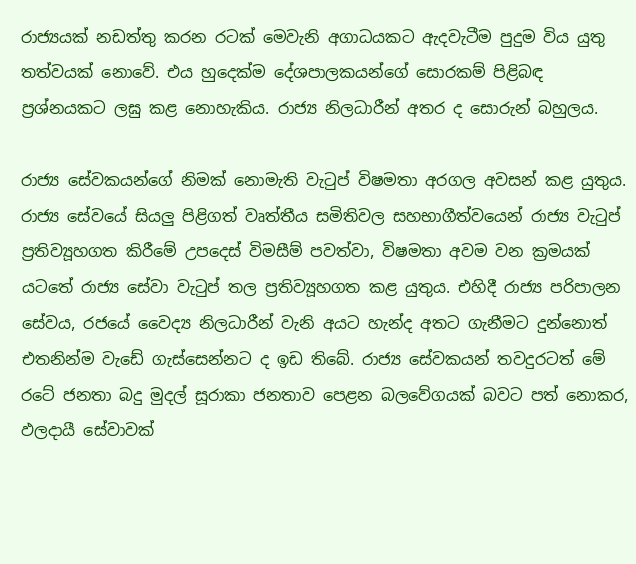රාජ්‍යයක් නඩත්තු කරන රටක් මෙවැනි අගාධයකට ඇදවැටීම පුදුම විය යුතු තත්වයක් නොවේ. එය හුදෙක්ම දේශපාලකයන්ගේ සොරකම් පිළිබඳ ප්‍රශ්නයකට ලඝු කළ නොහැකිය. රාජ්‍ය නිලධාරීන් අතර ද සොරුන් බහුලය.

රාජ්‍ය සේවකයන්ගේ නිමක් නොමැති වැටුප් විෂමතා අරගල අවසන් කළ යුතුය. රාජ්‍ය සේවයේ සියලු පිළිගත් වෘත්තීය සමිතිවල සහභාගීත්වයෙන් රාජ්‍ය වැටුප් ප්‍රතිව්‍යූහගත කිරීමේ උපදෙස් විමසීම් පවත්වා, විෂමතා අවම වන ක්‍රමයක් යටතේ රාජ්‍ය සේවා වැටුප් තල ප්‍රතිව්‍යූහගත කළ යුතුය. එහිදී රාජ්‍ය පරිපාලන සේවය, රජයේ වෛද්‍ය නිලධාරීන් වැනි අයට හැන්ද අතට ගැනීමට දුන්නොත් එතනින්ම වැඩේ ගැස්සෙන්නට ද ඉඩ තිබේ. රාජ්‍ය සේවකයන් තවදුරටත් මේ රටේ ජනතා බදු මුදල් සූරාකා ජනතාව පෙළන බලවේගයක් බවට පත් නොකර, ඵලදායී සේවාවක්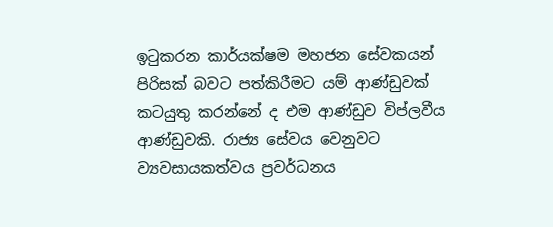ඉටුකරන කාර්යක්ෂම මහජන සේවකයන් පිරිසක් බවට පත්කිරීමට යම් ආණ්ඩුවක් කටයුතු කරන්නේ ද එම ආණ්ඩුව විප්ලවීය ආණ්ඩුවකි. රාජ්‍ය සේවය වෙනුවට ව්‍යවසායකත්වය ප්‍රවර්ධනය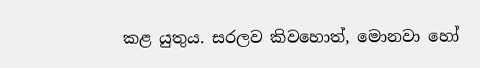කළ යුතුය. සරලව කිවහොත්, මොනවා හෝ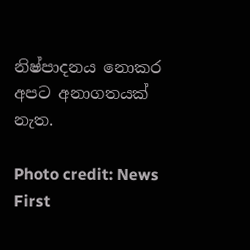නිෂ්පාදනය නොකර අපට අනාගතයක් නැත.

Photo credit: News First